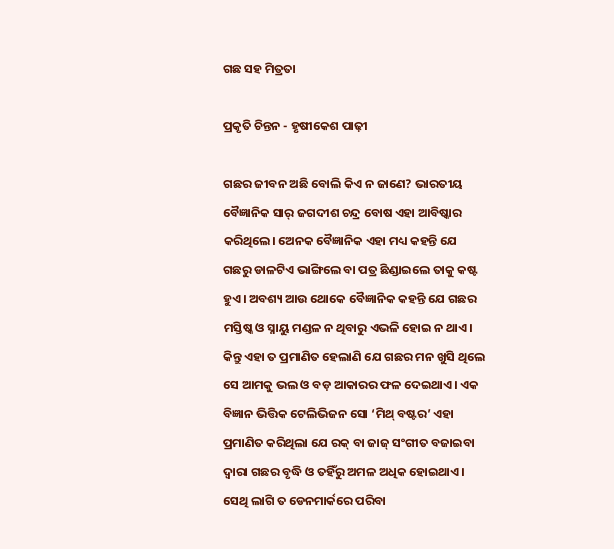ଗଛ ସହ ମିତ୍ରତା

ପ୍ରକୃତି ଚିନ୍ତନ - ହୃଷୀକେଶ ପାଢ଼ୀ

ଗଛର ଜୀବନ ଅଛି ବୋଲି କିଏ ନ ଜାଣେ? ଭାରତୀୟ ବୈଜ୍ଞାନିକ ସାର୍‌ ଜଗଦୀଶ ଚନ୍ଦ୍ର ବୋଷ ଏହା ଆବିଷ୍କାର କରିଥିଲେ। ଅ‌େନକ ବୈଜ୍ଞାନିକ ଏହା ମଧ୍ୟ କହନ୍ତି ଯେ ଗଛରୁ ଡାଳଟିଏ ଭାଙ୍ଗିଲେ ବା ପତ୍ର ଛିଣ୍ଡାଇଲେ ତାକୁ କଷ୍ଟ ହୁଏ। ଅବଶ୍ୟ ଆଉ ଥୋକେ ବୈଜ୍ଞାନିକ କହନ୍ତି ଯେ ଗଛର ମସ୍ତି‌ଷ୍କ ଓ ସ୍ନାୟୁ ମଣ୍ଡଳ ନ ଥିବାରୁ ଏଭଳି ହୋଇ ନ ଥାଏ। କିନ୍ତୁ ଏହା ତ ପ୍ରମାଣିତ ହେଲାଣି ଯେ ଗଛର ମନ ଖୁସି ଥିଲେ ସେ ଆମକୁ ଭଲ ଓ ବଡ଼ ଆକାରର ଫଳ ଦେଇଥାଏ। ଏକ ବିଜ୍ଞାନ ଭିତ୍ତିକ ଟେଲିଭିଜନ ସୋ ‘ମିଥ୍ ବଷ୍ଟର’ ଏହା ପ୍ରମାଣିତ କରିଥିଲା ଯେ ରକ୍‌ ବା ଜାଜ୍ ସଂଗୀତ ବଜାଇବା ଦ୍ବାରା ଗଛର ବୃଦ୍ଧି ଓ ତହିଁରୁ ଅମଳ ଅଧିକ ‌ହୋଇଥାଏ। ସେଥି ଲାଗି ତ ଡେନମାର୍କରେ ପରିବା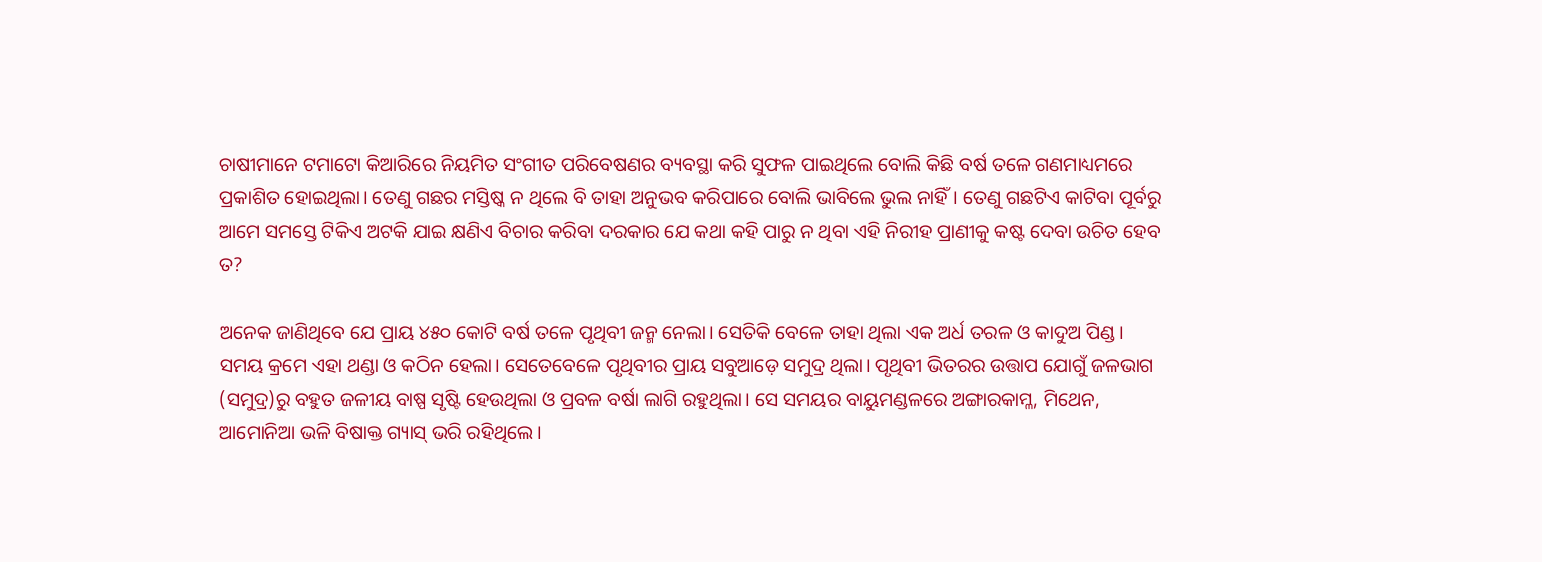ଚାଷୀମାନେ ଟମାଟୋ କିଆରିରେ ନିୟମିତ ସଂଗୀତ ପରିବେଷଣର ବ୍ୟବସ୍ଥା କରି ସୁଫଳ ପାଇଥିଲେ ବୋଲି କିଛି ବର୍ଷ ତଳେ ଗଣମାଧ୍ୟମରେ ପ୍ରକାଶିତ ହୋଇଥିଲା। ତେଣୁ ଗଛର ମସ୍ତିଷ୍କ ନ ଥିଲେ ବି ତାହା ଅନୁଭବ କରିପାରେ ବୋଲି ଭାବିଲେ ଭୁଲ ନାହିଁ। ତେଣୁ ଗଛଟିଏ କାଟିବା ପୂର୍ବରୁ ଆମେ ସମସ୍ତେ ଟିକିଏ ଅଟକି ଯାଇ କ୍ଷଣିଏ ବିଚାର କରିବା ଦରକାର ଯେ କଥା କହି ପାରୁ ନ ଥିବା ଏହି ନିରୀହ ପ୍ରାଣୀକୁ କଷ୍ଟ ଦେବା ଉଚିତ ହେବ ତ?

ଅନେକ ଜାଣିଥିବେ ଯେ ପ୍ରାୟ ୪୫୦ କୋଟି ବର୍ଷ ତଳେ ପୃଥିବୀ ଜନ୍ମ ନେଲା। ସେତିକି ବେଳେ ତାହା ଥିଲା ଏକ ଅର୍ଧ ତରଳ ଓ କାଦୁଅ ପିଣ୍ଡ। ସମୟ କ୍ରମେ ଏହା ଥଣ୍ଡା ଓ କଠିନ ହେଲା। ସେତେବେଳେ ପୃଥିବୀର ପ୍ରାୟ ସବୁଆଡ଼େ ସମୁଦ୍ର ଥିଲା। ପୃଥିବୀ ଭିତରର ଉତ୍ତାପ ଯୋଗୁଁ ଜଳଭାଗ (ସମୁଦ୍ର)ରୁ ବହୁତ ଜଳୀୟ ବାଷ୍ପ ସୃଷ୍ଟି ହେଉଥିଲା ଓ ପ୍ରବଳ ବର୍ଷା ଲାଗି ରହୁଥିଲା। ସେ ସମୟର ବାୟୁମଣ୍ଡଳରେ ଅଙ୍ଗାରକାମ୍ଳ, ମିଥେନ, ଆମୋନିଆ ଭଳି ବିଷାକ୍ତ ଗ୍ୟାସ୍‌ ଭରି ରହିଥିଲେ।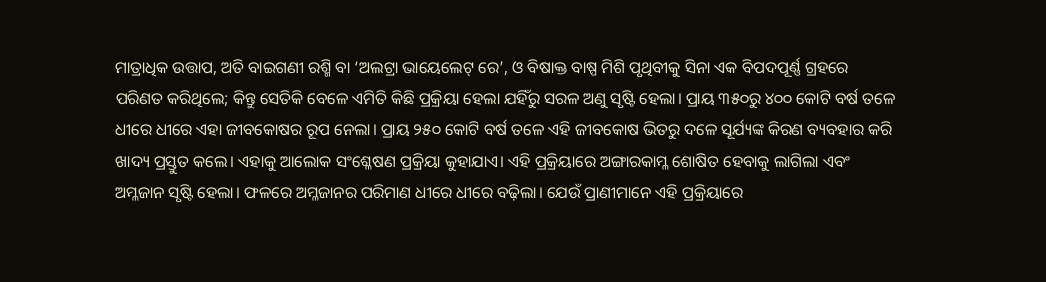ମାତ୍ରାଧିକ ଉତ୍ତାପ, ଅତି ବାଇଗଣୀ ରଶ୍ମି ବା ‘ଅଲଟ୍ରା ଭାୟେଲେଟ୍‌ ରେ’, ଓ ବିଷାକ୍ତ ବାଷ୍ପ ମିଶି ପୃଥିବୀକୁ ସିନା ଏକ ବିପଦପୂର୍ଣ୍ଣ ଗ୍ରହରେ ପରିଣତ କରିଥିଲେ; କିନ୍ତୁ ସେତିକି ବେଳେ ଏମିତି କିଛି ପ୍ରକ୍ରିୟା ହେଲା ଯହିଁରୁ ସରଳ ଅଣୁ ସୃଷ୍ଟି ହେଲା। ପ୍ରାୟ ୩୫୦ରୁ ୪୦୦ କୋଟି ବର୍ଷ ତଳେ ଧୀରେ ଧୀରେ ଏହା ଜୀବକୋଷର ରୂପ ନେଲା। ପ୍ରାୟ ୨୫୦ କୋଟି ବର୍ଷ ତଳେ ଏହି ଜୀବକୋଷ ଭିତରୁ ଦଳେ ସୂର୍ଯ୍ୟଙ୍କ କିରଣ ବ୍ୟବହାର କରି ଖାଦ୍ୟ ପ୍ରସ୍ତୁତ କଲେ। ଏହାକୁ ଆଲୋକ ସଂଶ୍ଳେଷଣ ପ୍ରକ୍ରିୟା କୁହାଯାଏ। ଏହି ପ୍ରକ୍ରିୟାରେ ଅଙ୍ଗାରକାମ୍ଳ ଶୋଷିତ ହେବାକୁ ଲାଗିଲା ଏବଂ ଅମ୍ଳଜାନ ସୃଷ୍ଟି ହେଲା। ଫଳରେ ଅମ୍ଳଜାନର ପରିମାଣ ଧୀରେ ଧୀରେ ବଢ଼ିଲା। ଯେଉଁ ପ୍ରାଣୀମାନେ ଏହି ପ୍ରକ୍ରିୟାରେ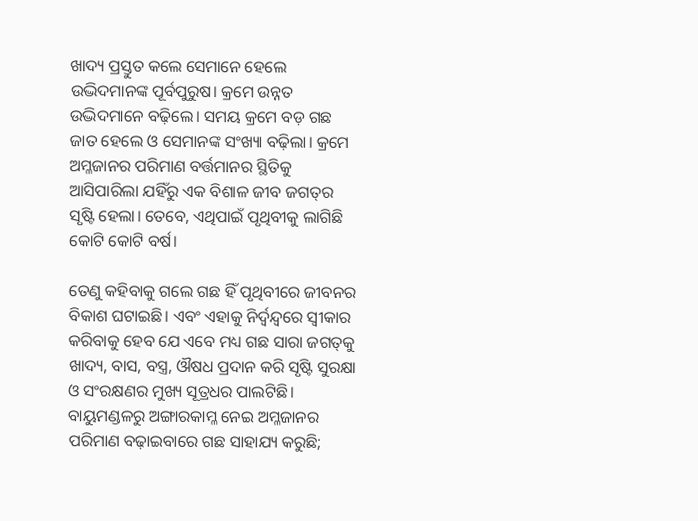ଖାଦ୍ୟ ପ୍ରସ୍ତୁତ କଲେ ସେମାନେ ହେଲେ ଉଦ୍ଭିଦମାନଙ୍କ ପୂର୍ବପୁରୁଷ। କ୍ରମେ ଉନ୍ନତ ଉଦ୍ଭିଦମାନେ ବଢ଼ିଲେ। ସମୟ କ୍ରମେ ବଡ଼ ଗଛ ଜାତ ହେଲେ ଓ ସେମାନଙ୍କ ସଂଖ୍ୟା ବଢ଼ିଲା। କ୍ରମେ ଅମ୍ଳଜାନର ପରିମାଣ ବର୍ତ୍ତମାନର ସ୍ଥିତିକୁ ଆସିପାରିଲା ଯହିଁରୁ ଏକ ବିଶାଳ ଜୀବ ଜଗତ୍‌ର ସୃଷ୍ଟି ହେଲା। ତେବେ, ଏଥିପାଇଁ ପୃଥିବୀକୁ ଲାଗିଛି କୋଟି କୋଟି ବର୍ଷ।

ତେଣୁ କହିବାକୁ ଗଲେ ଗଛ ହିଁ ପୃଥିବୀରେ ଜୀବନର ବିକାଶ ଘଟାଇଛି। ଏବଂ ଏହାକୁ ନିର୍ଦ୍ବନ୍ଦ୍ବରେ ସ୍ବୀକାର କରିବାକୁ ହେବ ଯେ ଏବେ ମଧ୍ୟ ଗଛ ସାରା ଜଗତ୍‌କୁ ଖାଦ୍ୟ, ବାସ, ବସ୍ତ୍ର, ଔଷଧ ପ୍ରଦାନ କରି ସୃଷ୍ଟି ସୁରକ୍ଷା ଓ ସଂରକ୍ଷଣର ମୁଖ୍ୟ ସୂତ୍ରଧର ପାଲଟିଛି। ବାୟୁମଣ୍ଡଳରୁ ଅଙ୍ଗାରକାମ୍ଳ ନେଇ ଅମ୍ଳଜାନର ପରିମାଣ ବଢ଼ାଇବାରେ ଗଛ ସାହାଯ୍ୟ କରୁଛି;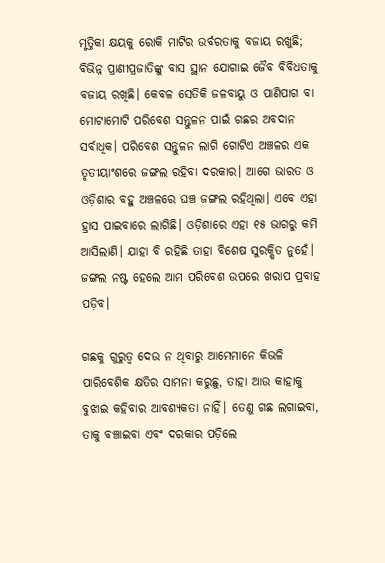ମୃତ୍ତିକା କ୍ଷୟକୁ ରୋକି ମାଟିର ଉର୍ବରତାକୁ ବଜାୟ ରଖୁଛି; ବିଭିନ୍ନ ପ୍ରାଣୀପ୍ରଜାତିଙ୍କୁ ବାସ ସ୍ଥାନ ଯୋଗାଇ ଜୈବ ବିବିଧତାକୁ ବଜାୟ ରଖିଛି। କେବଳ ସେତିକି ଜଳବାୟୁ ଓ ପାଣିପାଗ ବା ମୋଟାମୋଟି ପରିବେଶ ସନ୍ତୁଳନ ପାଇଁ ଗଛର ଅବଦାନ ସର୍ବାଧିକ। ପରିବେଶ ସନ୍ତୁଳନ ଲାଗି ଗୋଟିଏ ଅଞ୍ଚଳର ଏକ ତୃତୀୟାଂଶରେ ଜଙ୍ଗଲ ରହିବା ଦରକାର। ଆଗେ ଭାରତ ଓ ଓଡ଼ିଶାର ବହୁ ଅଞ୍ଚଳରେ ଘଞ୍ଚ ଜଙ୍ଗଲ ରହିଥିଲା। ଏବେ ଏହା ହ୍ରାସ ପାଇବାରେ ଲାଗିଛି। ଓଡ଼ିଶାରେ ଏହା ୧୫ ଭାଗରୁ କମି ଆସିଲାଣି। ଯାହା ବି ରହିଛି ତାହା ବିଶେଷ ସୁରକ୍ଷିତ ନୁହେଁ। ଜଙ୍ଗଲ ନଷ୍ଟ ହେଲେ ଆମ ପରିବେଶ ଉପରେ ଖରାପ ପ୍ରବାହ ପଡ଼ିବ।

ଗଛକୁ ଗୁରୁତ୍ବ ଦେଉ ନ ଥିବାରୁ ଆମେମାନେ କିଭଳି ପାରିବେଶିକ କ୍ଷତିର ସାମନା କରୁଛୁ, ତାହା ଆଉ କାହାକୁ ବୁଝାଇ କହିବାର ଆବଶ୍ୟକତା ନାହିଁ। ତେଣୁ ଗଛ ଲଗାଇବା, ତାକୁ ବଞ୍ଚାଇବା ଏବଂ ଦରକାର ପଡ଼ିଲେ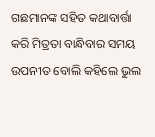ଗଛମାନଙ୍କ ସହିତ କଥାବାର୍ତ୍ତା କରି ମିତ୍ରତା ବାନ୍ଧିବାର ସମୟ ଉପନୀତ ବୋଲି କହିଲେ ଭୁଲ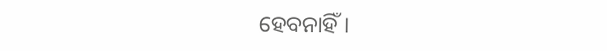ହେବନାହିଁ।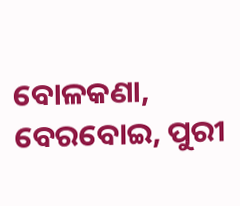ବୋଳକଣା, ବେରବୋଇ, ପୁରୀ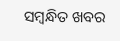ସମ୍ବନ୍ଧିତ ଖବର